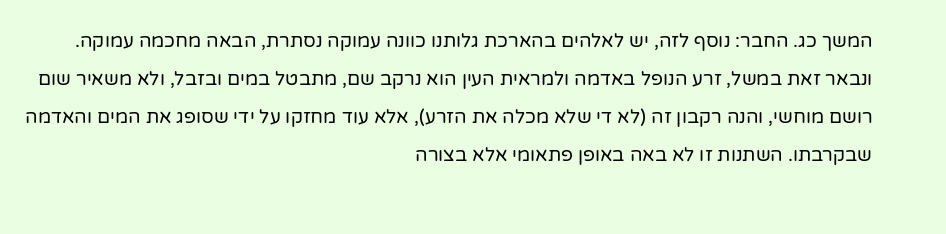המשך כג. החבר: נוסף לזה, יש לאלהים בהארכת גלותנו כוונה עמוקה נסתרת, הבאה מחכמה עמוקה. ונבאר זאת במשל, זרע הנופל באדמה ולמראית העין הוא נרקב שם, מתבטל במים ובזבל, ולא משאיר שום רושם מוחשי, והנה רקבון זה (לא די שלא מכלה את הזרע), אלא עוד מחזקו על ידי שסופג את המים והאדמה שבקרבתו. השתנות זו לא באה באופן פתאומי אלא בצורה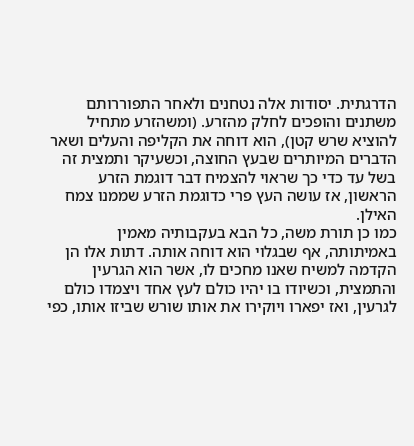הדרגתית. יסודות אלה נטחנים ולאחר התפוררותם משתנים והופכים לחלק מהזרע. (ומשהזרע מתחיל להוציא שרש קטן), הוא דוחה את הקליפה והעלים ושאר הדברים המיותרים שבעץ החוצה, וכשעיקר ותמצית זה בשל עד כדי כך שראוי להצמיח דבר דוגמת הזרע הראשון, אז עושה העץ פרי כדוגמת הזרע שממנו צמח האילן.
כמו כן תורת משה, כל הבא בעקבותיה מאמין באמיתותה, אף שבגלוי הוא דוחה אותה. דתות אלו הן הקדמה למשיח שאנו מחכים לו, אשר הוא הגרעין והתמצית, וכשיודו בו יהיו כולם לעץ אחד ויצמדו כולם לגרעין, ואז יפארו ויוקירו את אותו שורש שביזו אותו, כפי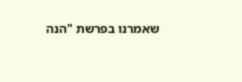שאמרנו בפרשת "הנה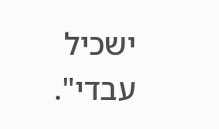ישכיל עבדי".